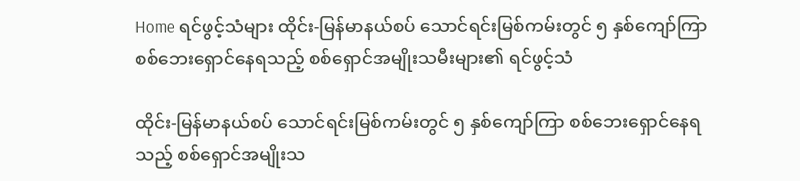Home ရင်ဖွင့်သံများ ထိုင်း-မြန်မာနယ်စပ် သောင်ရင်းမြစ်ကမ်းတွင် ၅ နှစ်ကျော်ကြာ စစ်ဘေးရှောင်နေရသည့် စစ်ရှောင်အမျိုးသမီးများ၏ ရင်ဖွင့်သံ

ထိုင်း-မြန်မာနယ်စပ် သောင်ရင်းမြစ်ကမ်းတွင် ၅ နှစ်ကျော်ကြာ စစ်ဘေးရှောင်နေရသည့် စစ်ရှောင်အမျိုးသ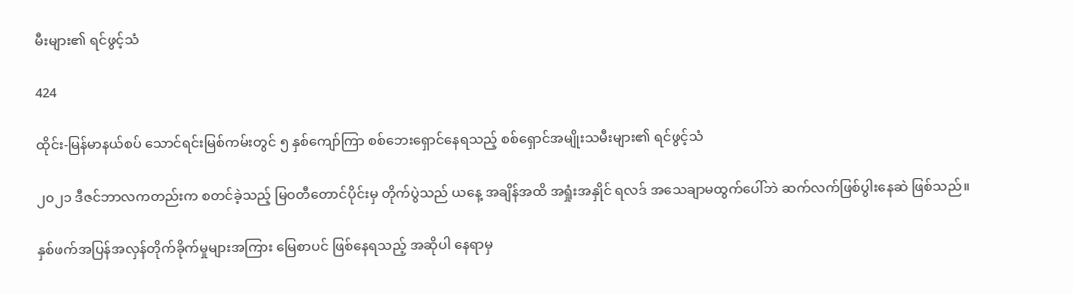မီးများ၏ ရင်ဖွင့်သံ

424

ထိုင်း-မြန်မာနယ်စပ် သောင်ရင်းမြစ်ကမ်းတွင် ၅ နှစ်ကျော်ကြာ စစ်ဘေးရှောင်နေရသည့် စစ်ရှောင်အမျိုးသမီးများ၏ ရင်ဖွင့်သံ

၂၀၂၁ ဒီဇင်ဘာလကတည်းက စတင်ခဲ့သည့် မြဝတီတောင်ပိုင်းမှ တိုက်ပွဲသည် ယနေ့ အချိန်အထိ အရှုံးအနှိုင် ရလဒ် အသေချာမထွက်ပေါ်ဘဲ ဆက်လက်ဖြစ်ပွါးနေဆဲ ဖြစ်သည်။

နှစ်ဖက်အပြန်အလှန်တိုက်ခိုက်မှုများအကြား မြေစာပင် ဖြစ်နေရသည့် အဆိုပါ နေရာမှ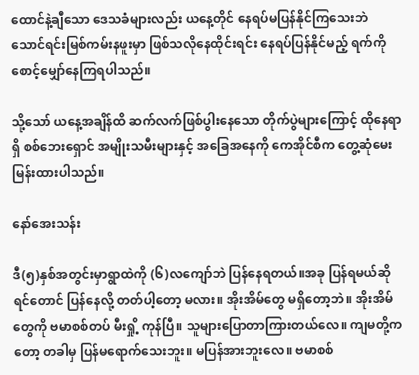ထောင်နဲ့ချီသော ဒေသခံများလည်း ယနေ့တိုင် နေရပ်မပြန်နိုင်ကြသေးဘဲ သောင်ရင်းမြစ်ကမ်းနဖူးမှာ ဖြစ်သလိုနေထိုင်းရင်း နေရပ်ပြန်နိုင်မည့် ရက်ကိုစောင့်မျှော်နေကြရပါသည်။

သို့သော် ယနေ့အချိန်ထိ ဆက်လက်ဖြစ်ပွါးနေသော တိုက်ပွဲများကြောင့် ထိုနေရာရှိ စစ်ဘေးရှောင် အမျိုးသမီးများနှင့် အခြေအနေကို ကေအိုင်စီက တွေ့ဆုံမေးမြန်းထားပါသည်။

နော်အေးသန်း

ဒီ(၅)နှစ်အတွင်းမှာရွာထဲကို (၆)လကျော်ဘဲ ပြန်နေရတယ်။အခု ပြန်ရမယ်ဆိုရင်တောင် ပြန်နေလို့ တတ်ပါ့တော့ မလား။ အိုးအိမ်တွေ မရှိတော့ဘဲ။ အိုးအိမ်တွေကို ဗမာစစ်တပ် မီးရှို့ ကုန်ပြီ။ သူများပြောတာကြားတယ်လေ။ ကျမတို့ကတော့ တခါမှ ပြန်မရောက်သေးဘူး။ မပြန်အားဘူးလေ။ ဗမာစစ်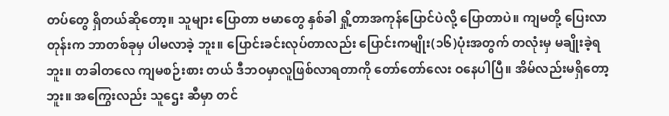တပ်တွေ ရှိတယ်ဆိုတော့။ သူများ ပြောတာ ဗမာတွေ နှစ်ခါ ရှို့တာအကုန်ပြောင်ပဲလို့ ပြောတာပဲ။ ကျမတို့ ပြေးလာတုန်းက ဘာတစ်ခုမှ ပါမလာခဲ့ ဘူး။ ပြောင်းခင်းလုပ်တာလည်း ပြောင်းကမျိုး(၁၆)ပုံးအတွက် တလုံးမှ မချိုးခဲ့ရဘူး။ တခါတလေ ကျမစဉ်းစား တယ် ဒီဘဝမှာလူဖြစ်လာရတာကို တော်တော်လေး ဝနေပါပြီ။ အိမ်လည်းမရှိတော့ဘူး။ အကြွေးလည်း သူဌေး ဆီမှာ တင်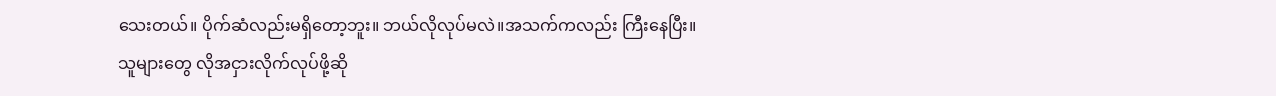သေးတယ်။ ပိုက်ဆံလည်းမရှိတော့ဘူး။ ဘယ်လိုလုပ်မလဲ။အသက်ကလည်း ကြီးနေပြီး။ သူများတွေ လိုအငှားလိုက်လုပ်ဖို့ဆို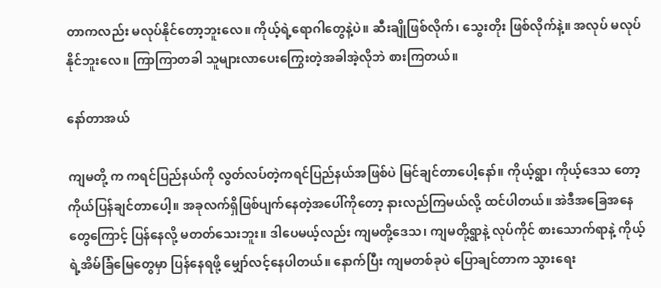တာကလည်း မလုပ်နိုင်တော့ဘူးလေ။ ကိုယ့်ရဲ့ရောဂါတွေနဲ့ပဲ။ ဆီးချိုဖြစ်လိုက်၊ သွေးတိုး ဖြစ်လိုက်နဲ့။ အလုပ် မလုပ်နိုင်ဘူးလေ။ ကြာကြာတခါ သူများလာပေးကြွေးတဲ့အခါအဲ့လိုဘဲ စားကြတယ်။

နော်တာအယ်

ကျမတို့ က ကရင်ပြည်နယ်ကို လွတ်လပ်တဲ့ကရင်ပြည်နယ်အဖြစ်ပဲ မြင်ချင်တာပေါ့နော်။ ကိုယ့်ရွာ၊ ကိုယ့်ဒေသ တော့ ကိုယ်ပြန်ချင်တာပေါ့။ အခုလက်ရှိဖြစ်ပျက်နေတဲ့အပေါ်ကိုတော့ နားလည်ကြမယ်လို့ ထင်ပါတယ်။ အဲဒီအခြေအနေတွေကြောင့် ပြန်နေလို့ မတတ်သေးဘူး။ ဒါပေမယ့်လည်း ကျမတို့ဒေသ၊ ကျမတို့ရွာနဲ့ လုပ်ကိုင် စားသောက်ရာနဲ့ ကိုယ့်ရဲ့အိမ်ခြံမြေတွေမှာ ပြန်နေရဖို့ မျှော်လင့်နေပါတယ်။ နောက်ပြီး ကျမတစ်ခုပဲ ပြောချင်တာက သွားရေး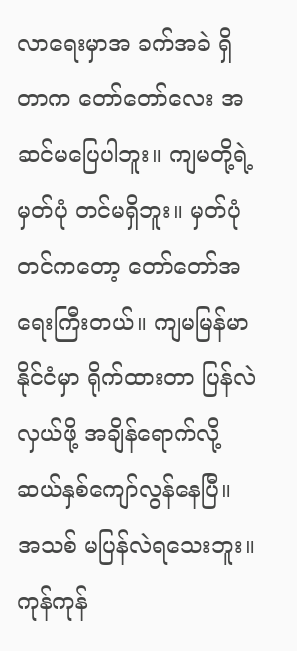လာရေးမှာအ ခက်အခဲ ရှိတာက တော်တော်လေး အဆင်မပြေပါဘူး။ ကျမတို့ရဲ့ မှတ်ပုံ တင်မရှိဘူး။ မှတ်ပုံတင်ကတော့ တော်တော်အရေးကြီးတယ်။ ကျမမြန်မာနိုင်ငံမှာ ရိုက်ထားတာ ပြန်လဲ လှယ်ဖို့ အချိန်ရောက်လို့ ဆယ်နှစ်ကျော်လွန်နေပြီ။ အသစ် မပြန်လဲရသေးဘူး။ကုန်ကုန်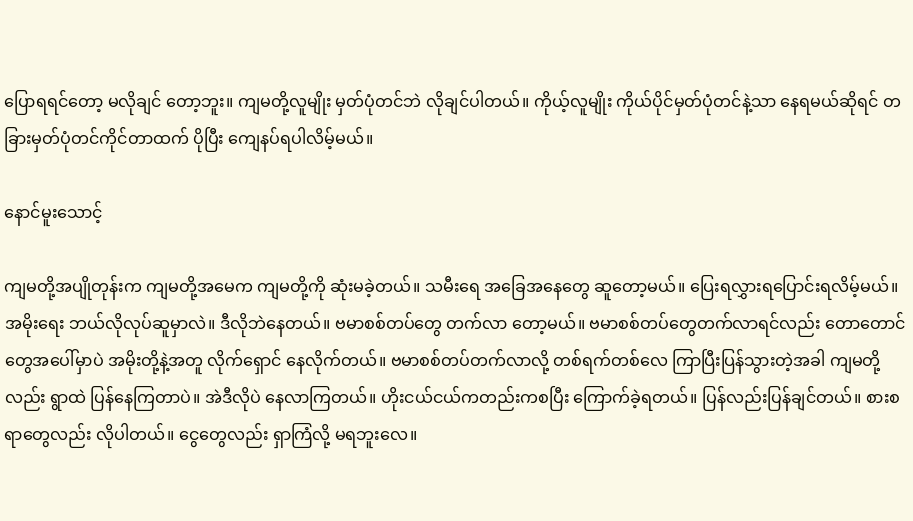ပြောရရင်တော့ မလိုချင် တော့ဘူး။ ကျမတို့လူမျိုး မှတ်ပုံတင်ဘဲ လိုချင်ပါတယ်။ ကိုယ့်လူမျိုး ကိုယ်ပိုင်မှတ်ပုံတင်နဲ့သာ နေရမယ်ဆိုရင် တခြားမှတ်ပုံတင်ကိုင်တာထက် ပိုပြီး ကျေနပ်ရပါလိမ့်မယ်။

နောင်မူးသောင့်

ကျမတို့အပျိုတုန်းက ကျမတို့အမေက ကျမတို့ကို ဆုံးမခဲ့တယ်။ သမီးရေ အခြေအနေတွေ ဆူတော့မယ်။ ပြေးရလွှားရပြောင်းရလိမ့်မယ်။ အမိုးရေး ဘယ်လိုလုပ်ဆူမှာလဲ။ ဒီလိုဘဲနေတယ်။ ဗမာစစ်တပ်တွေ တက်လာ တော့မယ်။ ဗမာစစ်တပ်တွေတက်လာရင်လည်း တောတောင်တွေအပေါ်မှာပဲ အ‌မိုးတို့နဲ့အတူ လိုက်ရှောင် နေလိုက်တယ်။ ဗမာစစ်တပ်တက်လာလို့ တစ်ရက်တစ်လေ ကြာပြီးပြန်သွားတဲ့အခါ ကျမတို့လည်း ရွာထဲ ပြန်နေကြတာပဲ။ အဲဒီလိုပဲ နေလာကြတယ်။ ဟိုးငယ်ငယ်ကတည်းကစပြီး ကြောက်ခဲ့ရတယ်။ ပြန်လည်းပြန်ချင်တယ်။ စားစရာတွေလည်း လိုပါတယ်။ ငွေတွေလည်း ရှာကြံလို့ မရဘူးလေ။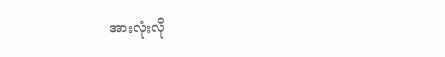အားလုံးလို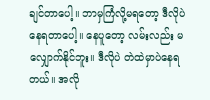ချင်တာပေါ့။ ဘာမှကြံလို့မရတော့ ဒီလိုပဲ နေရတာပေါ့။ နေပူတော့ လမ်းလည်း မလျှောက်နိုင်ဘူး။ ဒီလိုပဲ တဲထဲမှာပဲနေရတယ်။ အလို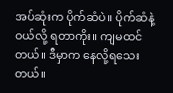အပ်ဆုံးက ပိုက်ဆံပဲ။ ပိုက်ဆံနဲ့ဝယ်လို့ ရတာကိုး။ ကျမထင်တယ်။ ဒီမှာက နေလို့ရသေးတယ်။